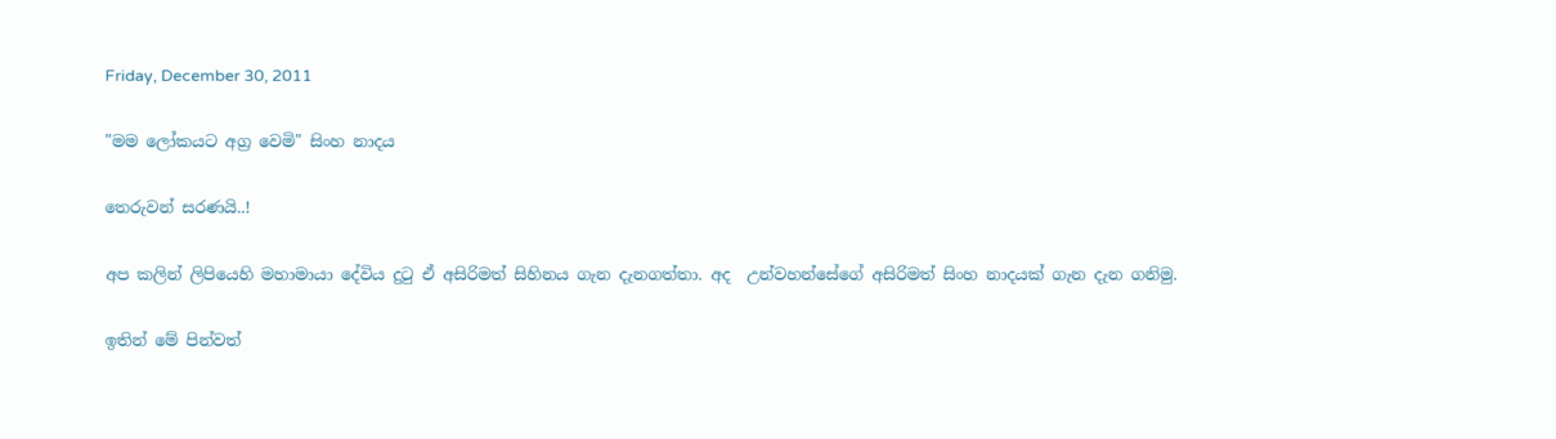Friday, December 30, 2011

"මම ලෝකයට අග්‍ර වෙමි" සිංහ නාදය

තෙරුවන් සරණයි..!

අප කලින් ලිපියෙහි මහාමායා දේවිය දු‍ටු ඒ අසිරිමත් සිහිනය ගැන දැනගත්තා. අද  උන්වහන්සේගේ අසිරිමත් සිංහ නාදයක් ගැන දැන ගනිමු.

ඉතින් මේ පින්වත්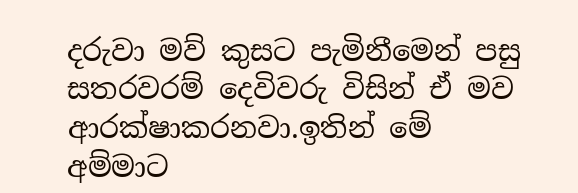දරුවා මව් කුසට පැමිනීමෙන් පසු සතරවරම් දෙවිවරු විසින් ඒ මව ආරක්ෂාකරනවා.ඉතින් මේ අම්මාට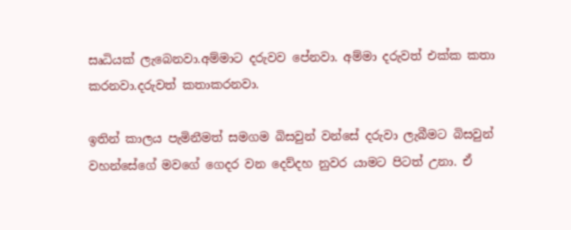සෘධියක් ලැබෙනවා.අම්මාට දරුවව පේනවා. අම්මා දරුවත් එක්ක කතා කරනවා.දරුවත් කතාකරනවා.

ඉතින් කාලය පැමිනීමත් සමගම බිසවුන් වන්සේ දරුවා ලැබීමට බිසවුන් වහන්සේගේ මවගේ ගෙදර වන දෙව්දහ නුවර යාමට පිටත් උනා. ඒ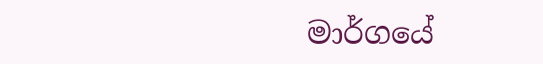මාර්ගයේ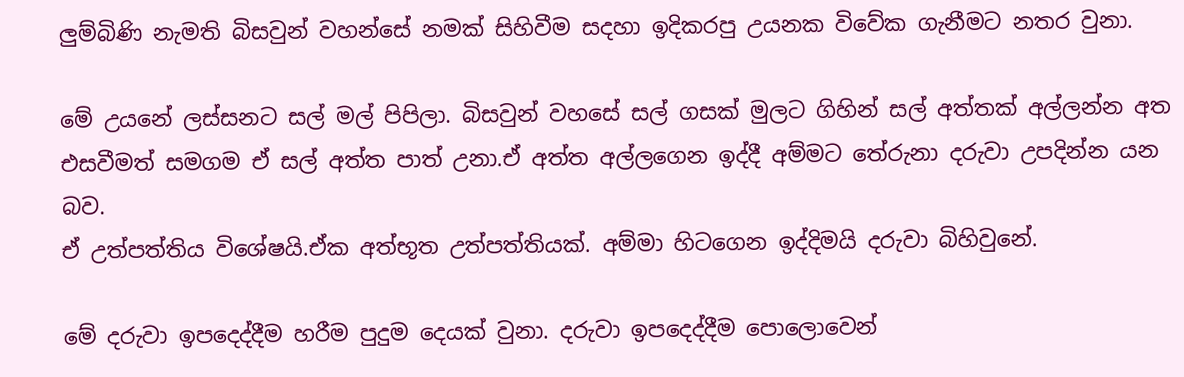ලුම්බිණි නැමති බිසවුන් වහන්සේ නමක් සිහිවීම සදහා ඉදිකරපු උයනක විවේක ගැනීමට නතර වුනා.

මේ උයනේ ලස්සනට සල් මල් පිපිලා. බිසවුන් වහසේ සල් ගසක් මුලට ගිහින් සල් අත්තක් අල්ලන්න අත එසවීමත් සමගම ඒ සල් අත්ත පාත් උනා.ඒ අත්ත අල්ලගෙන ඉද්දී අම්මට තේරුනා දරුවා උපදින්න යන බව.
ඒ උත්පත්තිය විශේෂයි.ඒක අත්භූත උත්පත්තියක්. අම්මා හිටගෙන ඉද්දිමයි දරුවා බිහිවුනේ.

මේ දරුවා ඉපදෙද්දීම හරීම පුදුම දෙයක් වුනා. දරුවා ඉපදෙද්දීම පොලොවෙන්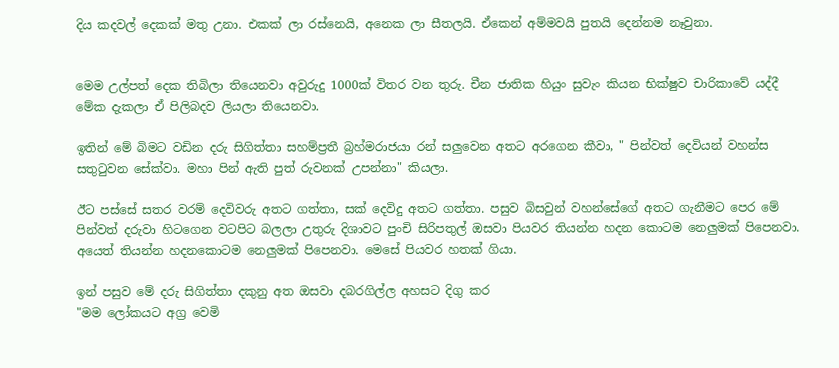දිය කදවල් දෙකක් මතු උනා. එකක් ලා රස්නෙයි, අනෙක ලා සීතලයි. ඒකෙන් අම්මවයි පුතයි දෙන්නම නෑවුනා.


මෙම උල්පත් දෙක තිබිලා තියෙනවා අවුරුදු 1000ක් විතර වන තුරු. චීන ජාතික හියුං සුවැං කියන භික්ෂුව චාරිකාවේ යද්දී මේක දැකලා ඒ පිලිබදව ලියලා තියෙනවා.

ඉතින් මේ බිමට වඩින දරු සිගිත්තා සහම්ප්‍රතී බ්‍රහ්මරාජයා රන් සලුවෙන අතට අරගෙන කීවා, " පින්වත් දෙවියන් වහන්ස සතු‍ටුවන සේක්වා. මහා පින් ඇති පුත් රුවනක් උපන්නා" කියලා.

ඊට පස්සේ සතර වරම් දෙවිවරු අතට ගත්තා, සක් දෙවිදු අතට ගත්තා. පසුව බිසවුන් වහන්සේගේ අතට ගැනීමට පෙර මේ පින්වත් දරුවා හිටගෙන වටපිට බලලා උතුරු දිශාවට පුංචි සිරිපතුල් ඔසවා පියවර තියන්න හදන කොටම නෙලුමක් පිපෙනවා. අයෙත් තියන්න හදනකොටම නෙලුමක් පිපෙනවා. මෙසේ පියවර හතක් ගියා.

ඉන් පසුව මේ දරු සිගිත්තා දකුනු අත ඔසවා දබරගිල්ල අහසට දිගු කර
"මම ලෝකයට අග්‍ර වෙමි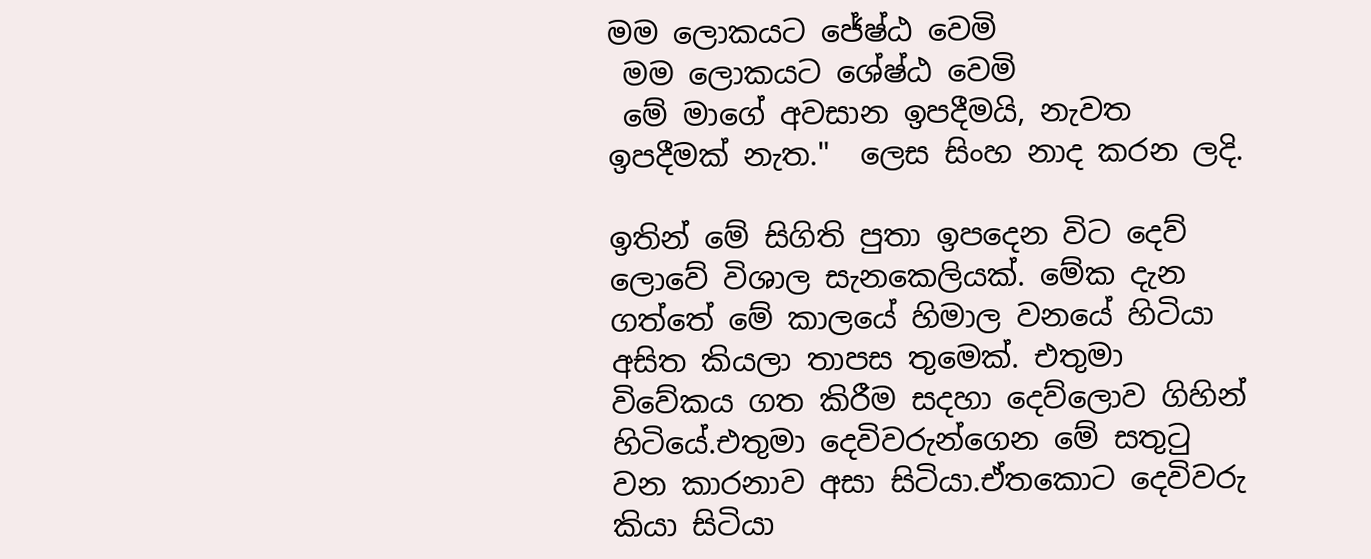මම ලොකයට ජේෂ්ඨ වෙමි
 මම ලොකයට ශේෂ්ඨ වෙමි
 මේ මාගේ අවසාන ඉපදීමයි, නැවත ඉපදීමක් නැත."  ලෙස සිංහ නාද කරන ලදි.

ඉතින් මේ සිගිති පුතා ඉපදෙන විට දෙව් ලොවේ විශාල සැනකෙලියක්. මේක දැන ගත්තේ මේ කාලයේ හිමාල වනයේ හිටියා අසිත කියලා තාපස තුමෙක්. එතුමා විවේකය ගත කිරීම සදහා දෙව්ලොව ගිහින් හිටියේ.එතුමා දෙවිවරුන්ගෙන මේ සතු‍ටු වන කාරනාව අසා සිටියා.ඒතකොට දෙවිවරු කියා සිටියා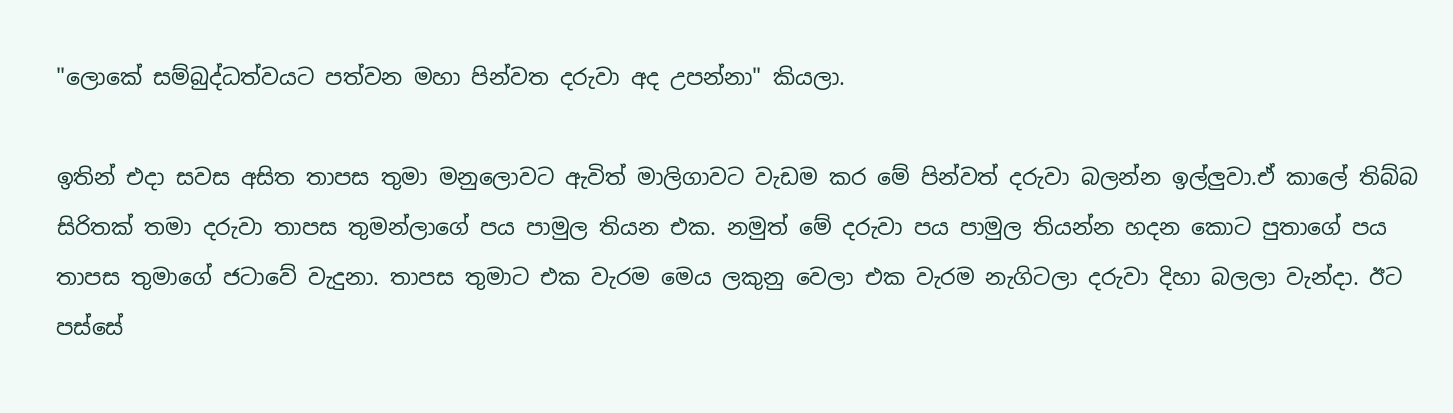"ලොකේ සම්බුද්ධත්වයට පත්වන මහා පින්වත දරුවා අද උපන්නා" කියලා.

ඉතින් එදා සවස අසිත තාපස තුමා මනුලොවට ඇවිත් මාලිගාවට වැඩම කර මේ පින්වත් දරුවා බලන්න ඉල්ලුවා.ඒ කාලේ තිබ්බ සිරිතක් තමා දරුවා තාපස තුමන්ලාගේ පය පාමුල තියන එක. නමුත් මේ දරුවා පය පාමුල තියන්න හදන කොට පුතාගේ පය තාපස තුමාගේ ජටාවේ වැදුනා. තාපස තුමාට එක වැරම මෙය ලකුනු වෙලා එක වැරම නැගිටලා දරුවා දිහා බලලා වැන්දා. ඊට පස්සේ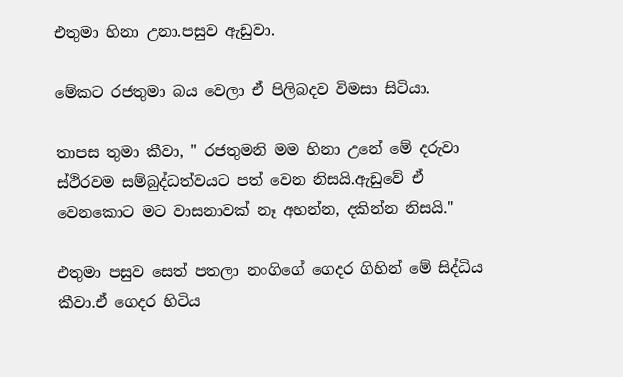එතුමා හිනා උනා.පසුව ඇඩුවා.

මේකට රජතුමා බය වෙලා ඒ පිලිබදව විමසා සිටියා.

තාපස තුමා කීවා, " රජතුමනි මම හිනා උනේ මේ දරුවා ස්ථිරවම සම්බුද්ධත්වයට පත් වෙන නිසයි.ඇඩුවේ ඒ වෙනකොට මට වාසනාවක් නෑ අහන්න, දකින්න නිසයි."

එතුමා පසුව සෙත් පතලා නංගිගේ ගෙදර ගිහින් මේ සිද්ධිය කීවා.ඒ ගෙදර හිටිය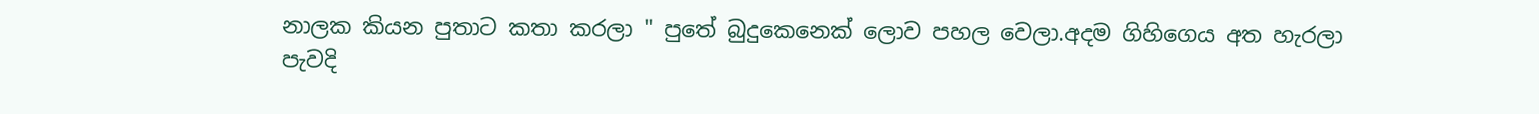නාලක කියන පුතාට කතා කරලා " පුතේ බුදුකෙනෙක් ලොව පහල වෙලා.අදම ගිහිගෙය අත හැරලා පැවදි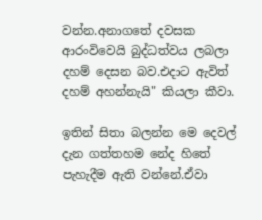වන්න.අනාගතේ දවසක ආරංවිවෙයි බුද්ධත්වය ලබලා දහම් දෙසන බව.එදාට ඇවිත් දහම් අහන්නැයි" කියලා කීවා.

ඉතින් සිතා බලන්න මෙ දෙවල් දැන ගත්තහම නේද හිතේ පැහැදීම ඇති වන්නේ.ඒවා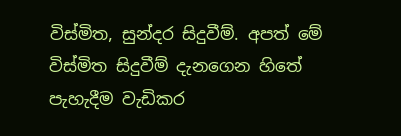විස්මිත, සුන්දර සිදුවීම්. අපත් මේ විස්මිත සිදුවීම් දැනගෙන හිතේ පැහැදීම වැඩිකර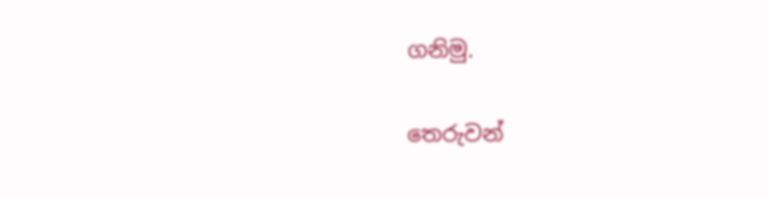ගනිමු.

තෙරුවන්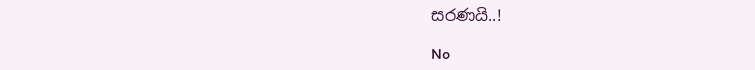සරණයි..!

No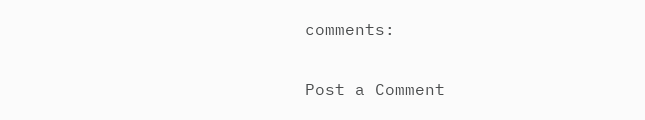comments:

Post a Comment